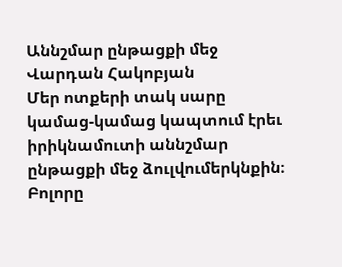Աննշմար ընթացքի մեջ
Վարդան Հակոբյան
Մեր ոտքերի տակ սարը կամաց-կամաց կապտում էրեւ իրիկնամուտի աննշմար ընթացքի մեջ ձուլվումերկնքին։ Բոլորը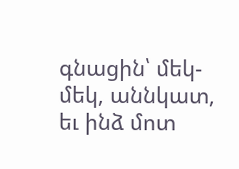գնացին՝ մեկ-մեկ, աննկատ, եւ ինձ մոտ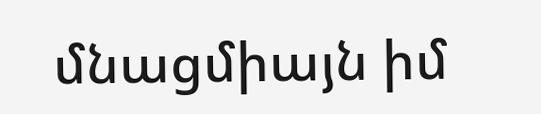մնացմիայն իմ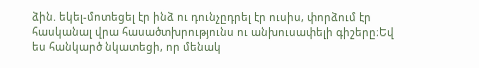ձին. եկել-մոտեցել էր ինձ ու դունչըդրել էր ուսիս, փորձում էր հասկանալ վրա հասածտխրությունս ու անխուսափելի գիշերը։Եվ ես հանկարծ նկատեցի, որ մենակ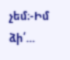չեմ։-Իմ ձի՛...